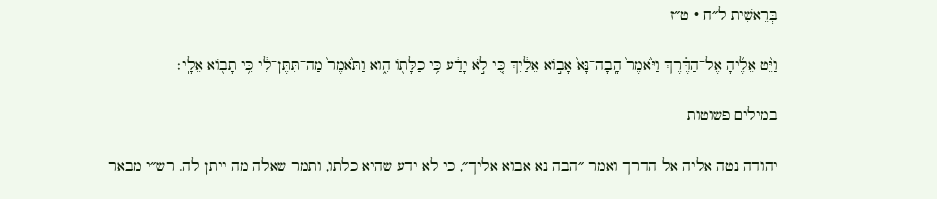בְּרֵאשִׁית ל״ח · ט״ז

וַיֵּ֨ט אֵלֶ֜יהָ אֶל־הַדֶּ֗רֶךְ וַיֹּ֙אמֶר֙ הָֽבָה־נָּא֙ אָב֣וֹא אֵלַ֔יִךְ כִּ֚י לֹ֣א יָדַ֔ע כִּ֥י כַלָּת֖וֹ הִ֑וא וַתֹּ֙אמֶר֙ מַה־תִּתֶּן־לִ֔י כִּ֥י תָב֖וֹא אֵלָֽי׃

במילים פשוטות

יהודה נטה אליה אל הדרך ואמר ״הבה נא אבוא אליך״, כי לא ידע שהיא כלתו, ותמר שאלה מה ייתן לה. רש״י מבאר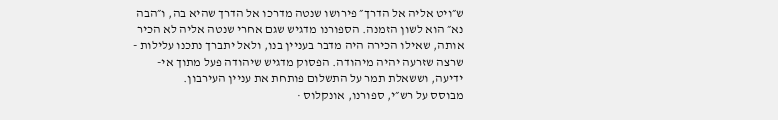ש״ויט אליה אל הדרך״ פירושו שנטה מדרכו אל הדרך שהיא בה, ו״הבה נא״ הוא לשון הזמנה. הספורנו מדגיש שגם אחרי שנטה אליה לא הכיר אותה, שאילו הכירה היה מדבר בעניין בנו, ולאל יתברך נתכנו עלילות - שרצה שזרעה יהיה מיהודה. הפסוק מדגיש שיהודה פעל מתוך אי-ידיעה, וששאלת תמר על התשלום פותחת את עניין העירבון.
מבוסס על רש״י, ספורנו, אונקלוס ·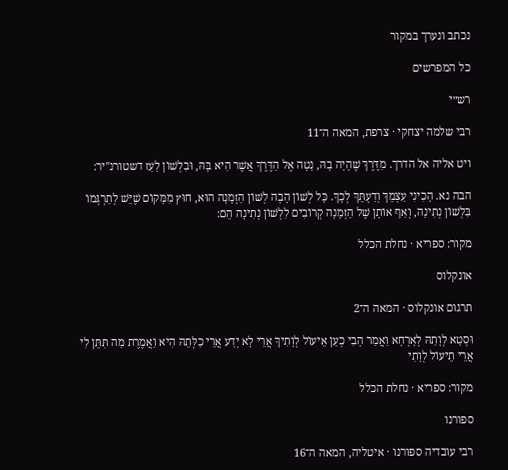נכתב ונערך במקור

כל המפרשים

רש״י

רבי שלמה יצחקי · צרפת, המאה ה־11

ויט אליה אל הדרך. מִדֶּרֶךְ שֶׁהָיָה בָהּ, נָטָה אֶל הַדֶּרֶךְ אֲשֶׁר הִיא בָּהּ, וּבִלְשׁוֹן לַעַז דשטורנ"יר:

הבה נא. הָכִינִי עַצְמֵךְ וְדַעְתֵּךְ לְכָךְ. כָּל לְשׁוֹן הָבָה לְשׁוֹן הַזְמָנָה הוּא, חוּץ מִמָּקוֹם שֶׁיֵּשׁ לְתַרְגְּמוֹ בִּלְשׁוֹן נְתִינָה, וְאַף אוֹתָן שֶׁל הַזְמָנָה קְרוֹבִים לִלְשׁוֹן נְתִינָה הֵם:

מקור: ספריא · נחלת הכלל

אונקלוס

תרגום אונקלוס · המאה ה־2

וּסְטָא לְוָתַהּ לְאָרְחָא וַאֲמַר הָבִי כְעַן אֵיעוֹל לְוָתִיךְ אֲרֵי לָא יְדַע אֲרֵי כַלְּתֵהּ הִיא וַאֲמֶרֶת מַה תִּתֵּן לִי אֲרֵי תֵיעוֹל לְוָתִי

מקור: ספריא · נחלת הכלל

ספורנו

רבי עובדיה ספורנו · איטליה, המאה ה־16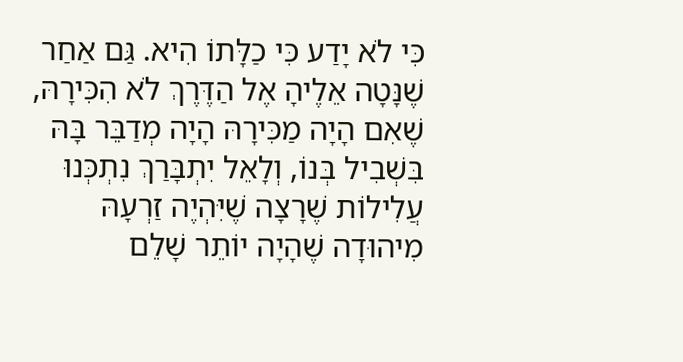כִּי לֹא יָדַע כִּי כַלָּתוֹ הִיא. גַּם אַחַר שֶׁנָּטָה אֵלֶיהָ אֶל הַדֶּרֶךְ לֹא הִכִּירָהּ, שֶׁאִם הָיָה מַכִּירָהּ הָיָה מְדַבֵּר בָּהּ בִּשְׁבִיל בְּנוֹ, וְלָאֵל יִתְבָּרַךְ נִתְכְּנוּ עֲלִילוֹת שֶׁרָצָה שֶׁיִּהְיֶה זַרְעָהּ מִיהוּדָה שֶׁהָיָה יוֹתֵר שָׁלֵם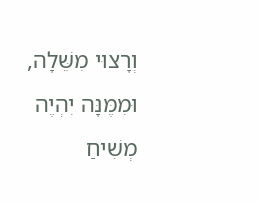וְרָצוּי מִשֵּׁלָה, וּמִמֶּנָּה יִהְיֶה מְשִׁיחַ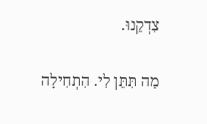צִדְקֵנוּ.

מַה תִּתֵּן לִי. הִתְחִילָה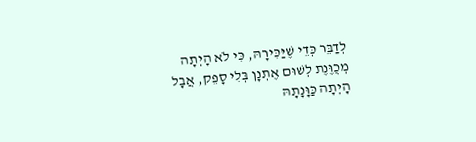לְדַבֵּר כְּדֵי שֶׁיַּכִּירָהּ, כִּי לֹא הָיְתָה מְכֻוֶּנֶת לְשׁוּם אֶתְנָן בְּלִי סָפֵק, אֲבָל הָיְתָה כַּוָּנָתָהּ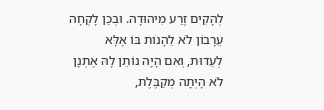לְהָקִים זֶרַע מִיהוּדָה. וּבְכֵן לָקְחָה עֵרָבוֹן לֹא לֵהָנוֹת בּוֹ אֶלָּא לְעֵדוּת, וְאִם הָיָה נוֹתֵן לָהּ אֶתְנָן לֹא הָיְתָה מְקַבֶּלֶת,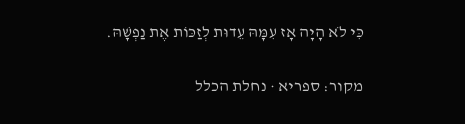כִּי לֹא הָיָה אָז עִמָּהּ עֵדוּת לְזַכּוֹת אֶת נַפְשָׁהּ.

מקור: ספריא · נחלת הכלל